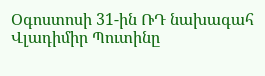Օգոստոսի 31-ին ՌԴ նախագահ Վլադիմիր Պուտինը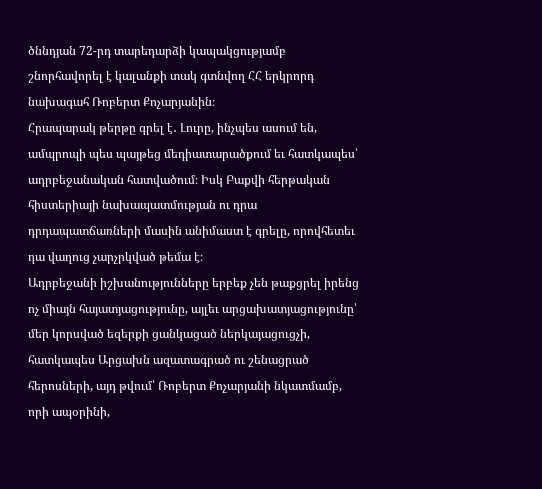ծննդյան 72-րդ տարեդարձի կապակցությամբ շնորհավորել է կալանքի տակ գտնվող ՀՀ երկրորդ նախագահ Ռոբերտ Քոչարյանին։
Հրապարակ թերթը գրել է․ Լուրը, ինչպես ասում են, ամպրոպի պես պայթեց մեդիատարածքում եւ հատկապես՝ ադրբեջանական հատվածում։ Իսկ Բաքվի հերթական հիստերիայի նախապատմության ու դրա դրդապատճառների մասին անիմաստ է գրելը, որովհետեւ դա վաղուց չարչրկված թեմա է։
Ադրբեջանի իշխանությունները երբեք չեն թաքցրել իրենց ոչ միայն հայատյացությունը, այլեւ արցախատյացությունը՝ մեր կորսված եզերքի ցանկացած ներկայացուցչի, հատկապես Արցախն ազատագրած ու շենացրած հերոսների, այդ թվում՝ Ռոբերտ Քոչարյանի նկատմամբ, որի ապօրինի,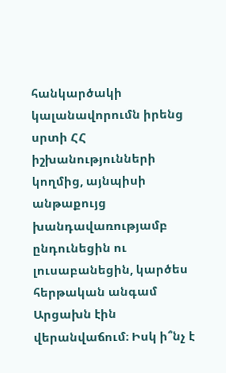հանկարծակի կալանավորումն իրենց սրտի ՀՀ իշխանությունների կողմից, այնպիսի անթաքույց խանդավառությամբ ընդունեցին ու լուսաբանեցին, կարծես հերթական անգամ Արցախն էին վերանվաճում։ Իսկ ի՞նչ է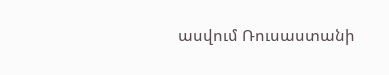ասվում Ռուսաստանի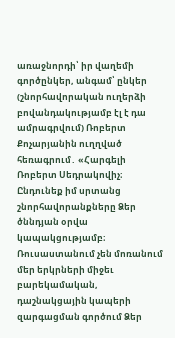առաջնորդի՝ իր վաղեմի գործընկեր, անգամ՝ ընկեր (շնորհավորական ուղերձի բովանդակությամբ էլ է դա ամրագրվում) Ռոբերտ Քոչարյանին ուղղված հեռագրում․ «Հարգելի Ռոբերտ Սեդրակովիչ։
Ընդունեք իմ սրտանց շնորհավորանքները Ձեր ծննդյան օրվա կապակցությամբ։ Ռուսաստանում չեն մոռանում մեր երկրների միջեւ բարեկամական, դաշնակցային կապերի զարգացման գործում Ձեր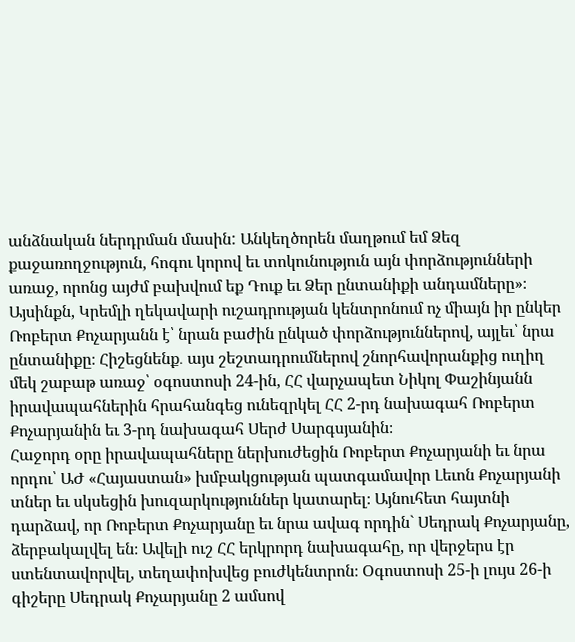անձնական ներդրման մասին: Անկեղծորեն մաղթում եմ Ձեզ քաջառողջություն, հոգու կորով եւ տոկունություն այն փորձությունների առաջ, որոնց այժմ բախվում եք Դուք եւ Ձեր ընտանիքի անդամները»։
Այսինքն, Կրեմլի ղեկավարի ուշադրության կենտրոնում ոչ միայն իր ընկեր Ռոբերտ Քոչարյանն է՝ նրան բաժին ընկած փորձություններով, այլեւ՝ նրա ընտանիքը։ Հիշեցնենք․ այս շեշտադրումներով շնորհավորանքից ուղիղ մեկ շաբաթ առաջ՝ օգոստոսի 24-ին, ՀՀ վարչապետ Նիկոլ Փաշինյանն իրավապահներին հրահանգեց ունեզրկել ՀՀ 2-րդ նախագահ Ռոբերտ Քոչարյանին եւ 3-րդ նախագահ Սերժ Սարգսյանին։
Հաջորդ օրը իրավապահները ներխուժեցին Ռոբերտ Քոչարյանի եւ նրա որդու՝ ԱԺ «Հայաստան» խմբակցության պատգամավոր Լեւոն Քոչարյանի տներ եւ սկսեցին խուզարկություններ կատարել։ Այնուհետ հայտնի դարձավ, որ Ռոբերտ Քոչարյանը եւ նրա ավագ որդին` Սեդրակ Քոչարյանը, ձերբակալվել են։ Ավելի ուշ ՀՀ երկրորդ նախագահը, որ վերջերս էր ստենտավորվել, տեղափոխվեց բուժկենտրոն։ Օգոստոսի 25-ի լույս 26-ի գիշերը Սեդրակ Քոչարյանը 2 ամսով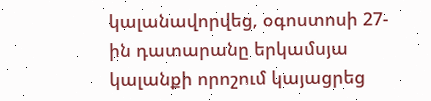կալանավորվեց, օգոստոսի 27-ին դատարանը երկամսյա կալանքի որոշում կայացրեց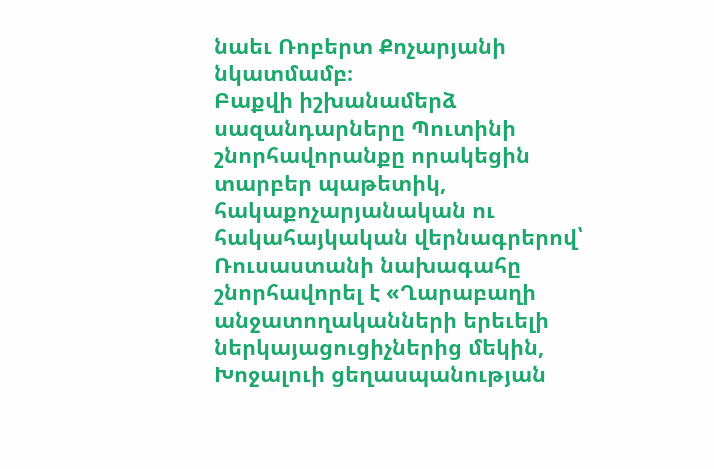նաեւ Ռոբերտ Քոչարյանի նկատմամբ։
Բաքվի իշխանամերձ սազանդարները Պուտինի շնորհավորանքը որակեցին տարբեր պաթետիկ, հակաքոչարյանական ու հակահայկական վերնագրերով՝ Ռուսաստանի նախագահը շնորհավորել է «Ղարաբաղի անջատողականների երեւելի ներկայացուցիչներից մեկին, Խոջալուի ցեղասպանության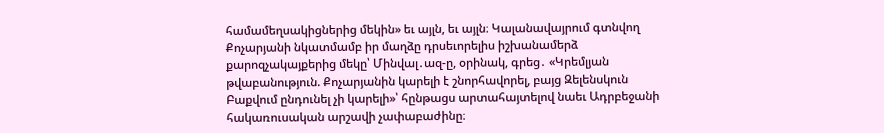համամեղսակիցներից մեկին» եւ այլն, եւ այլն։ Կալանավայրում գտնվող Քոչարյանի նկատմամբ իր մաղձը դրսեւորելիս իշխանամերձ քարոզչակայքերից մեկը՝ Մինվալ․ազ-ը, օրինակ, գրեց․ «Կրեմլյան թվաբանություն. Քոչարյանին կարելի է շնորհավորել, բայց Զելենսկուն Բաքվում ընդունել չի կարելի»՝ հընթացս արտահայտելով նաեւ Ադրբեջանի հակառուսական արշավի չափաբաժինը։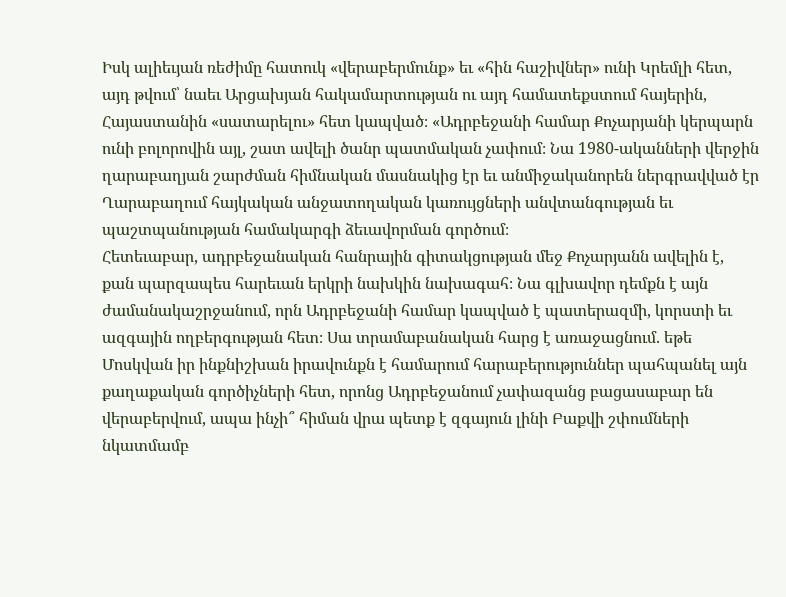Իսկ ալիեւյան ռեժիմը հատուկ «վերաբերմունք» եւ «հին հաշիվներ» ունի Կրեմլի հետ, այդ թվում՝ նաեւ Արցախյան հակամարտության ու այդ համատեքստում հայերին, Հայաստանին «սատարելու» հետ կապված։ «Ադրբեջանի համար Քոչարյանի կերպարն ունի բոլորովին այլ, շատ ավելի ծանր պատմական չափում։ Նա 1980-ականների վերջին ղարաբաղյան շարժման հիմնական մասնակից էր եւ անմիջականորեն ներգրավված էր Ղարաբաղում հայկական անջատողական կառույցների անվտանգության եւ պաշտպանության համակարգի ձեւավորման գործում։
Հետեւաբար, ադրբեջանական հանրային գիտակցության մեջ Քոչարյանն ավելին է, քան պարզապես հարեւան երկրի նախկին նախագահ։ Նա գլխավոր դեմքն է այն ժամանակաշրջանում, որն Ադրբեջանի համար կապված է պատերազմի, կորստի եւ ազգային ողբերգության հետ։ Սա տրամաբանական հարց է առաջացնում. եթե Մոսկվան իր ինքնիշխան իրավունքն է համարում հարաբերություններ պահպանել այն քաղաքական գործիչների հետ, որոնց Ադրբեջանում չափազանց բացասաբար են վերաբերվում, ապա ինչի՞ հիման վրա պետք է զգայուն լինի Բաքվի շփումների նկատմամբ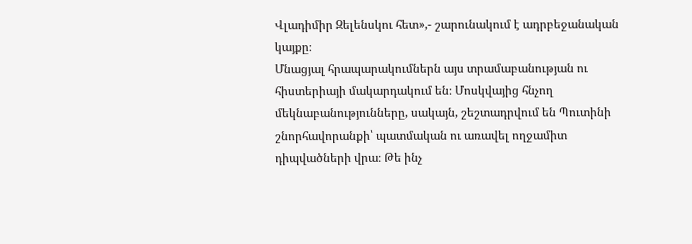Վլադիմիր Զելենսկու հետ»,- շարունակում է ադրբեջանական կայքը։
Մնացյալ հրապարակումներն այս տրամաբանության ու հիստերիայի մակարդակում են։ Մոսկվայից հնչող մեկնաբանությունները, սակայն, շեշտադրվում են Պուտինի շնորհավորանքի՝ պատմական ու առավել ողջամիտ դիպվածների վրա։ Թե ինչ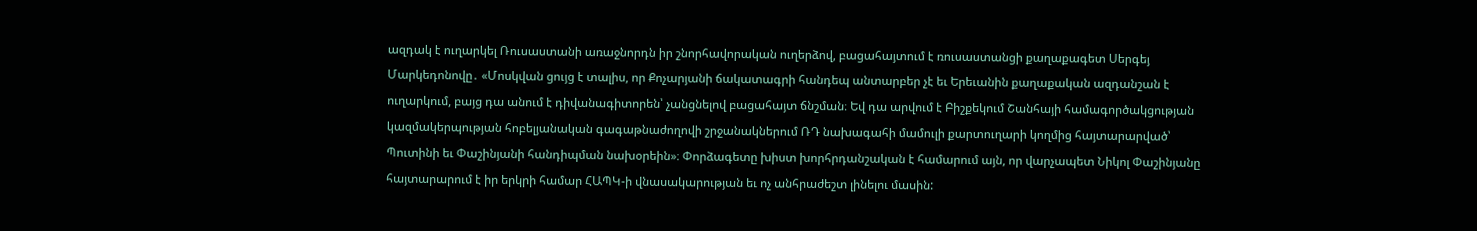ազդակ է ուղարկել Ռուսաստանի առաջնորդն իր շնորհավորական ուղերձով, բացահայտում է ռուսաստանցի քաղաքագետ Սերգեյ Մարկեդոնովը․ «Մոսկվան ցույց է տալիս, որ Քոչարյանի ճակատագրի հանդեպ անտարբեր չէ եւ Երեւանին քաղաքական ազդանշան է ուղարկում, բայց դա անում է դիվանագիտորեն՝ չանցնելով բացահայտ ճնշման։ Եվ դա արվում է Բիշքեկում Շանհայի համագործակցության կազմակերպության հոբելյանական գագաթնաժողովի շրջանակներում ՌԴ նախագահի մամուլի քարտուղարի կողմից հայտարարված՝ Պուտինի եւ Փաշինյանի հանդիպման նախօրեին»։ Փորձագետը խիստ խորհրդանշական է համարում այն, որ վարչապետ Նիկոլ Փաշինյանը հայտարարում է իր երկրի համար ՀԱՊԿ-ի վնասակարության եւ ոչ անհրաժեշտ լինելու մասին: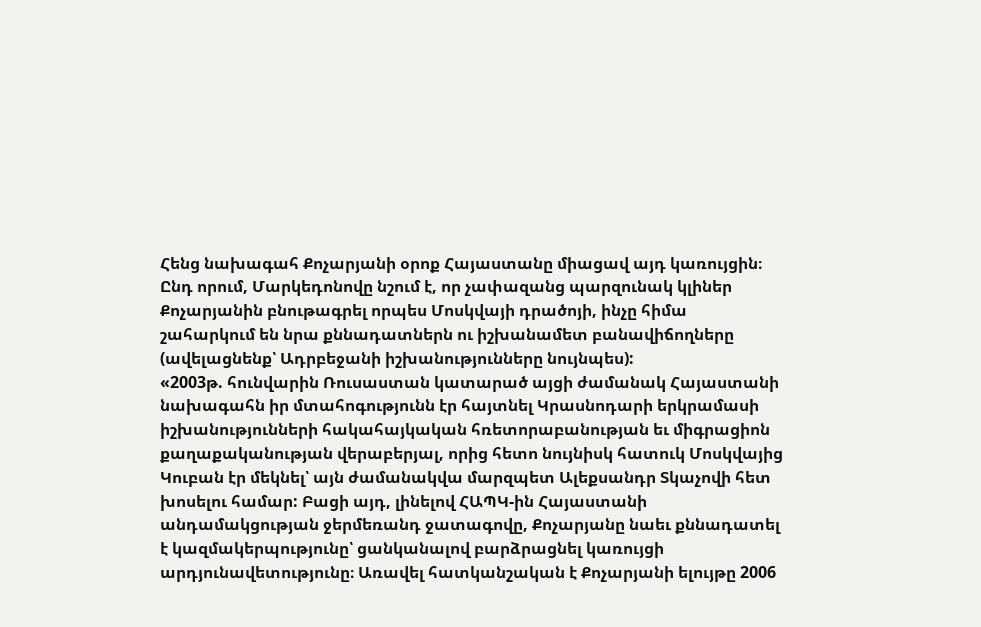Հենց նախագահ Քոչարյանի օրոք Հայաստանը միացավ այդ կառույցին։ Ընդ որում, Մարկեդոնովը նշում է, որ չափազանց պարզունակ կլիներ Քոչարյանին բնութագրել որպես Մոսկվայի դրածոյի, ինչը հիմա շահարկում են նրա քննադատներն ու իշխանամետ բանավիճողները (ավելացնենք՝ Ադրբեջանի իշխանությունները նույնպես):
«2003թ. հունվարին Ռուսաստան կատարած այցի ժամանակ Հայաստանի նախագահն իր մտահոգությունն էր հայտնել Կրասնոդարի երկրամասի իշխանությունների հակահայկական հռետորաբանության եւ միգրացիոն քաղաքականության վերաբերյալ, որից հետո նույնիսկ հատուկ Մոսկվայից Կուբան էր մեկնել՝ այն ժամանակվա մարզպետ Ալեքսանդր Տկաչովի հետ խոսելու համար: Բացի այդ, լինելով ՀԱՊԿ-ին Հայաստանի անդամակցության ջերմեռանդ ջատագովը, Քոչարյանը նաեւ քննադատել է կազմակերպությունը՝ ցանկանալով բարձրացնել կառույցի արդյունավետությունը։ Առավել հատկանշական է Քոչարյանի ելույթը 2006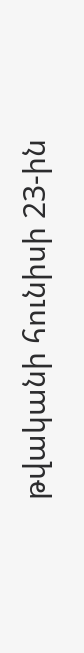թվականի հունիսի 23-ին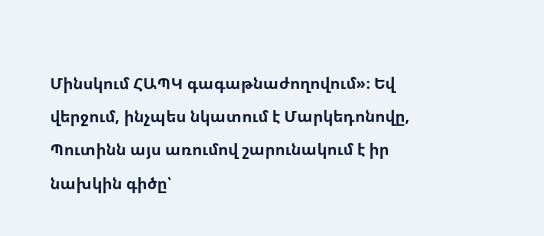Մինսկում ՀԱՊԿ գագաթնաժողովում»։ Եվ վերջում, ինչպես նկատում է Մարկեդոնովը, Պուտինն այս առումով շարունակում է իր նախկին գիծը՝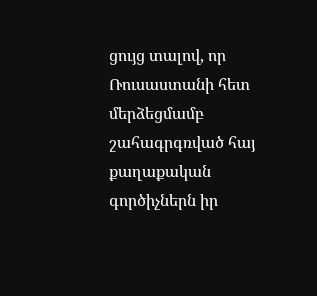ցույց տալով, որ Ռուսաստանի հետ մերձեցմամբ շահագրգռված հայ քաղաքական գործիչներն իր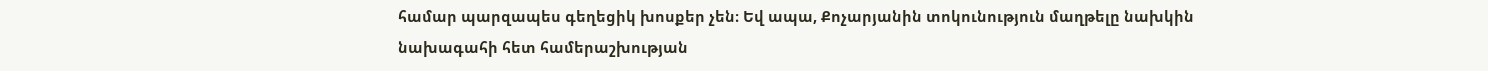համար պարզապես գեղեցիկ խոսքեր չեն։ Եվ ապա, Քոչարյանին տոկունություն մաղթելը նախկին նախագահի հետ համերաշխության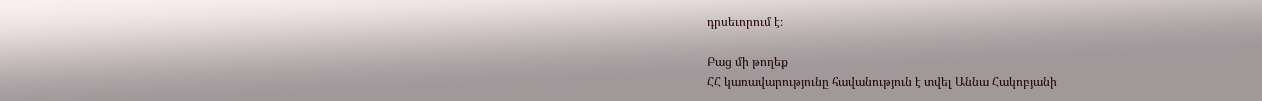դրսեւորում է։

Բաց մի թողեք
ՀՀ կառավարությունը հավանություն է տվել Աննա Հակոբյանի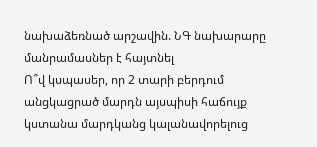նախաձեռնած արշավին. ՆԳ նախարարը մանրամասներ է հայտնել
Ո՞վ կսպասեր, որ 2 տարի բերդում անցկացրած մարդն այսպիսի հաճույք կստանա մարդկանց կալանավորելուց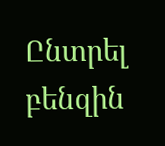Ընտրել բենզին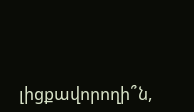լիցքավորողի՞ն,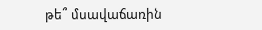թե՞ մսավաճառին